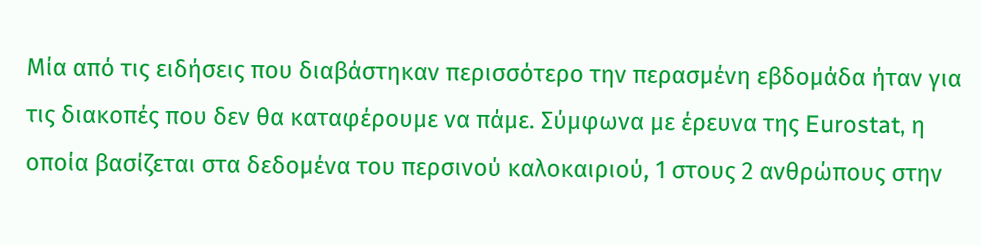Μία από τις ειδήσεις που διαβάστηκαν περισσότερο την περασμένη εβδομάδα ήταν για τις διακοπές που δεν θα καταφέρουμε να πάμε. Σύμφωνα με έρευνα της Eurostat, η οποία βασίζεται στα δεδομένα του περσινού καλοκαιριού, 1 στους 2 ανθρώπους στην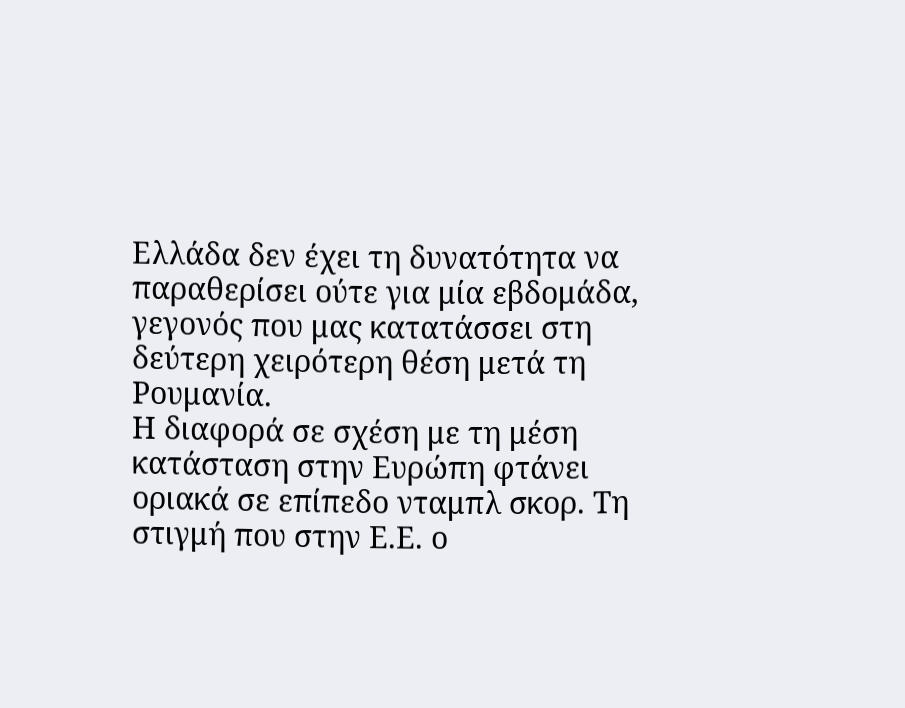Ελλάδα δεν έχει τη δυνατότητα να παραθερίσει ούτε για μία εβδομάδα, γεγονός που μας κατατάσσει στη δεύτερη χειρότερη θέση μετά τη Ρουμανία.
Η διαφορά σε σχέση με τη μέση κατάσταση στην Ευρώπη φτάνει οριακά σε επίπεδο νταμπλ σκορ. Τη στιγμή που στην Ε.Ε. ο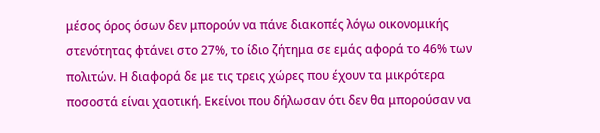μέσος όρος όσων δεν μπορούν να πάνε διακοπές λόγω οικονομικής στενότητας φτάνει στο 27%, το ίδιο ζήτημα σε εμάς αφορά το 46% των πολιτών. Η διαφορά δε με τις τρεις χώρες που έχουν τα μικρότερα ποσοστά είναι χαοτική. Εκείνοι που δήλωσαν ότι δεν θα μπορούσαν να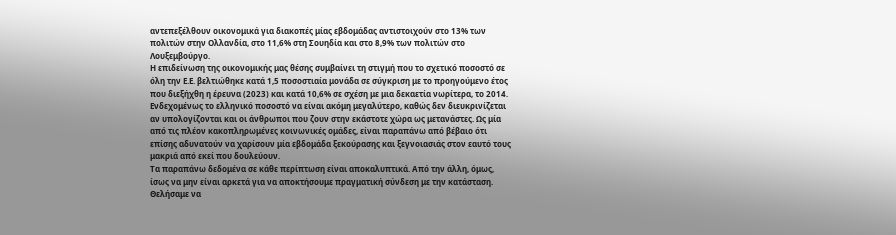αντεπεξέλθουν οικονομικά για διακοπές μίας εβδομάδας αντιστοιχούν στο 13% των πολιτών στην Ολλανδία, στο 11,6% στη Σουηδία και στο 8,9% των πολιτών στο Λουξεμβούργο.
Η επιδείνωση της οικονομικής μας θέσης συμβαίνει τη στιγμή που το σχετικό ποσοστό σε όλη την Ε.Ε. βελτιώθηκε κατά 1,5 ποσοστιαία μονάδα σε σύγκριση με το προηγούμενο έτος που διεξήχθη η έρευνα (2023) και κατά 10,6% σε σχέση με μια δεκαετία νωρίτερα, το 2014. Ενδεχομένως το ελληνικό ποσοστό να είναι ακόμη μεγαλύτερο, καθώς δεν διευκρινίζεται αν υπολογίζονται και οι άνθρωποι που ζουν στην εκάστοτε χώρα ως μετανάστες. Ως μία από τις πλέον κακοπληρωμένες κοινωνικές ομάδες, είναι παραπάνω από βέβαιο ότι επίσης αδυνατούν να χαρίσουν μία εβδομάδα ξεκούρασης και ξεγνοιασιάς στον εαυτό τους μακριά από εκεί που δουλεύουν.
Τα παραπάνω δεδομένα σε κάθε περίπτωση είναι αποκαλυπτικά. Από την άλλη, όμως, ίσως να μην είναι αρκετά για να αποκτήσουμε πραγματική σύνδεση με την κατάσταση. Θελήσαμε να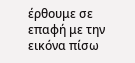έρθουμε σε επαφή με την εικόνα πίσω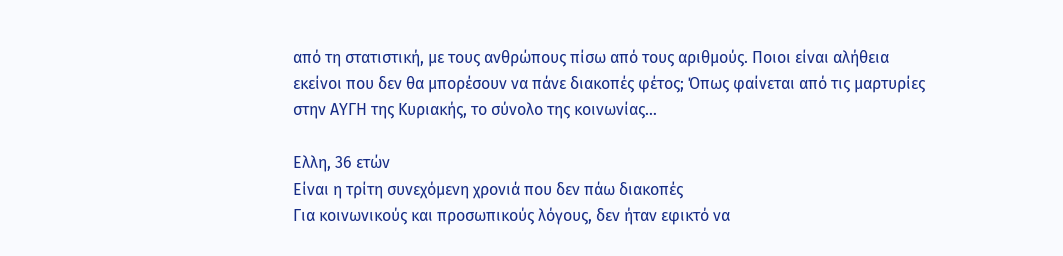από τη στατιστική, με τους ανθρώπους πίσω από τους αριθμούς. Ποιοι είναι αλήθεια εκείνοι που δεν θα μπορέσουν να πάνε διακοπές φέτος; Όπως φαίνεται από τις μαρτυρίες στην ΑΥΓΗ της Κυριακής, το σύνολο της κοινωνίας…

Ελλη, 36 ετών
Είναι η τρίτη συνεχόμενη χρονιά που δεν πάω διακοπές
Για κοινωνικούς και προσωπικούς λόγους, δεν ήταν εφικτό να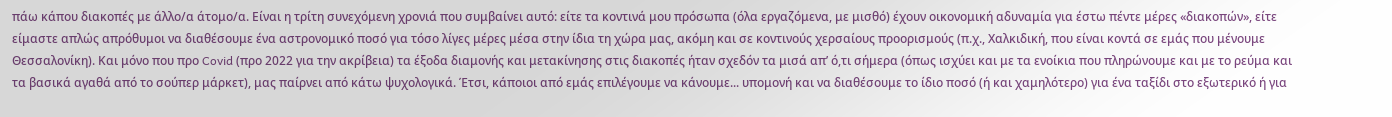πάω κάπου διακοπές με άλλο/α άτομο/α. Είναι η τρίτη συνεχόμενη χρονιά που συμβαίνει αυτό: είτε τα κοντινά μου πρόσωπα (όλα εργαζόμενα, με μισθό) έχουν οικονομική αδυναμία για έστω πέντε μέρες «διακοπών», είτε είμαστε απλώς απρόθυμοι να διαθέσουμε ένα αστρονομικό ποσό για τόσο λίγες μέρες μέσα στην ίδια τη χώρα μας, ακόμη και σε κοντινούς χερσαίους προορισμούς (π.χ., Χαλκιδική, που είναι κοντά σε εμάς που μένουμε Θεσσαλονίκη). Και μόνο που προ Covid (προ 2022 για την ακρίβεια) τα έξοδα διαμονής και μετακίνησης στις διακοπές ήταν σχεδόν τα μισά απ’ ό,τι σήμερα (όπως ισχύει και με τα ενοίκια που πληρώνουμε και με το ρεύμα και τα βασικά αγαθά από το σούπερ μάρκετ), μας παίρνει από κάτω ψυχολογικά. Έτσι, κάποιοι από εμάς επιλέγουμε να κάνουμε... υπομονή και να διαθέσουμε το ίδιο ποσό (ή και χαμηλότερο) για ένα ταξίδι στο εξωτερικό ή για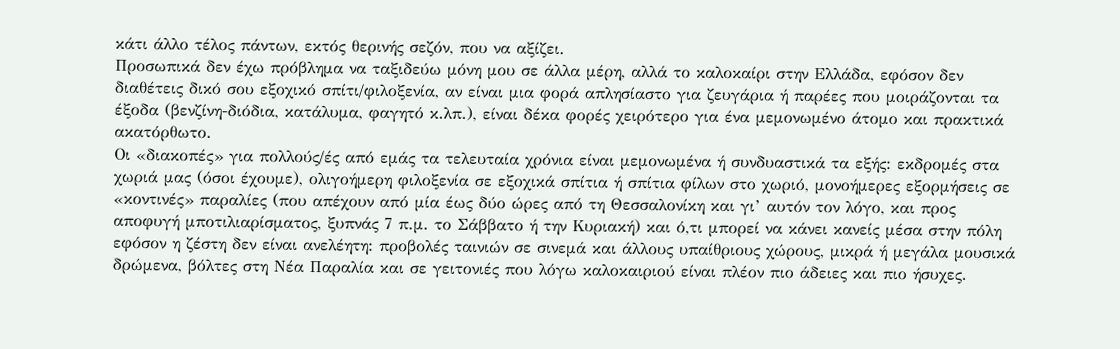κάτι άλλο τέλος πάντων, εκτός θερινής σεζόν, που να αξίζει.
Προσωπικά δεν έχω πρόβλημα να ταξιδεύω μόνη μου σε άλλα μέρη, αλλά το καλοκαίρι στην Ελλάδα, εφόσον δεν διαθέτεις δικό σου εξοχικό σπίτι/φιλοξενία, αν είναι μια φορά απλησίαστο για ζευγάρια ή παρέες που μοιράζονται τα έξοδα (βενζίνη-διόδια, κατάλυμα, φαγητό κ.λπ.), είναι δέκα φορές χειρότερο για ένα μεμονωμένο άτομο και πρακτικά ακατόρθωτο.
Οι «διακοπές» για πολλούς/ές από εμάς τα τελευταία χρόνια είναι μεμονωμένα ή συνδυαστικά τα εξής: εκδρομές στα χωριά μας (όσοι έχουμε), ολιγοήμερη φιλοξενία σε εξοχικά σπίτια ή σπίτια φίλων στο χωριό, μονοήμερες εξορμήσεις σε «κοντινές» παραλίες (που απέχουν από μία έως δύο ώρες από τη Θεσσαλονίκη και γι’ αυτόν τον λόγο, και προς αποφυγή μποτιλιαρίσματος, ξυπνάς 7 π.μ. το Σάββατο ή την Κυριακή) και ό,τι μπορεί να κάνει κανείς μέσα στην πόλη εφόσον η ζέστη δεν είναι ανελέητη: προβολές ταινιών σε σινεμά και άλλους υπαίθριους χώρους, μικρά ή μεγάλα μουσικά δρώμενα, βόλτες στη Νέα Παραλία και σε γειτονιές που λόγω καλοκαιριού είναι πλέον πιο άδειες και πιο ήσυχες.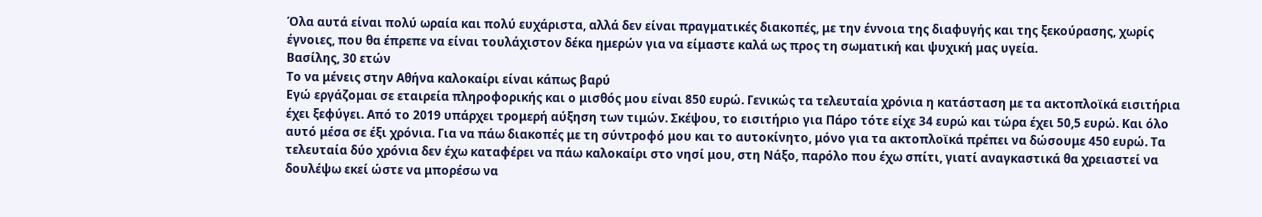Όλα αυτά είναι πολύ ωραία και πολύ ευχάριστα, αλλά δεν είναι πραγματικές διακοπές, με την έννοια της διαφυγής και της ξεκούρασης, χωρίς έγνοιες, που θα έπρεπε να είναι τουλάχιστον δέκα ημερών για να είμαστε καλά ως προς τη σωματική και ψυχική μας υγεία.
Βασίλης, 30 ετών
Το να μένεις στην Αθήνα καλοκαίρι είναι κάπως βαρύ
Εγώ εργάζομαι σε εταιρεία πληροφορικής και ο μισθός μου είναι 850 ευρώ. Γενικώς τα τελευταία χρόνια η κατάσταση με τα ακτοπλοϊκά εισιτήρια έχει ξεφύγει. Από το 2019 υπάρχει τρομερή αύξηση των τιμών. Σκέψου, το εισιτήριο για Πάρο τότε είχε 34 ευρώ και τώρα έχει 50,5 ευρώ. Και όλο αυτό μέσα σε έξι χρόνια. Για να πάω διακοπές με τη σύντροφό μου και το αυτοκίνητο, μόνο για τα ακτοπλοϊκά πρέπει να δώσουμε 450 ευρώ. Τα τελευταία δύο χρόνια δεν έχω καταφέρει να πάω καλοκαίρι στο νησί μου, στη Νάξο, παρόλο που έχω σπίτι, γιατί αναγκαστικά θα χρειαστεί να δουλέψω εκεί ώστε να μπορέσω να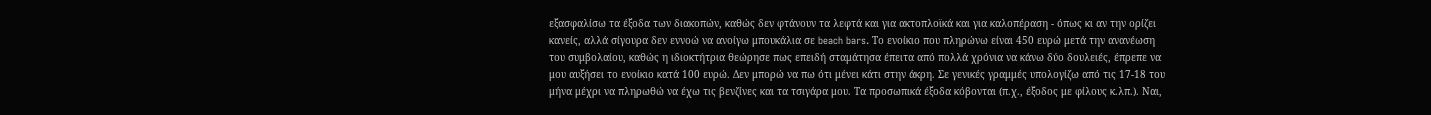εξασφαλίσω τα έξοδα των διακοπών, καθώς δεν φτάνουν τα λεφτά και για ακτοπλοϊκά και για καλοπέραση - όπως κι αν την ορίζει κανείς, αλλά σίγουρα δεν εννοώ να ανοίγω μπουκάλια σε beach bars. Το ενοίκιο που πληρώνω είναι 450 ευρώ μετά την ανανέωση του συμβολαίου, καθώς η ιδιοκτήτρια θεώρησε πως επειδή σταμάτησα έπειτα από πολλά χρόνια να κάνω δύο δουλειές, έπρεπε να μου αυξήσει το ενοίκιο κατά 100 ευρώ. Δεν μπορώ να πω ότι μένει κάτι στην άκρη. Σε γενικές γραμμές υπολογίζω από τις 17-18 του μήνα μέχρι να πληρωθώ να έχω τις βενζίνες και τα τσιγάρα μου. Τα προσωπικά έξοδα κόβονται (π.χ., έξοδος με φίλους κ.λπ.). Ναι,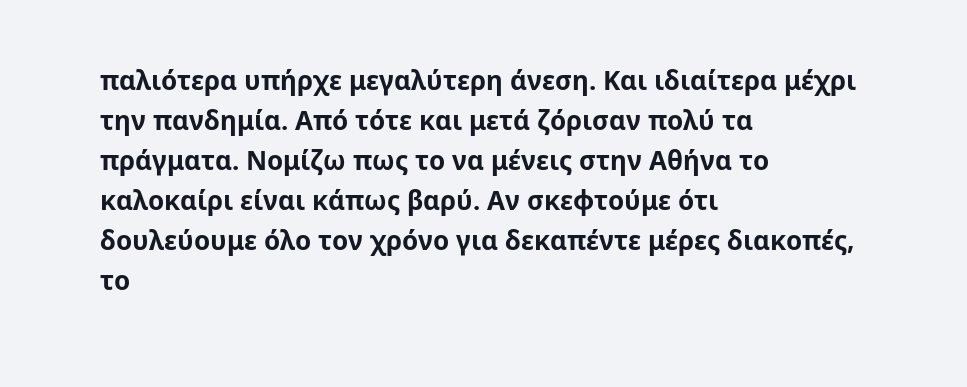παλιότερα υπήρχε μεγαλύτερη άνεση. Και ιδιαίτερα μέχρι την πανδημία. Από τότε και μετά ζόρισαν πολύ τα πράγματα. Νομίζω πως το να μένεις στην Αθήνα το καλοκαίρι είναι κάπως βαρύ. Αν σκεφτούμε ότι δουλεύουμε όλο τον χρόνο για δεκαπέντε μέρες διακοπές, το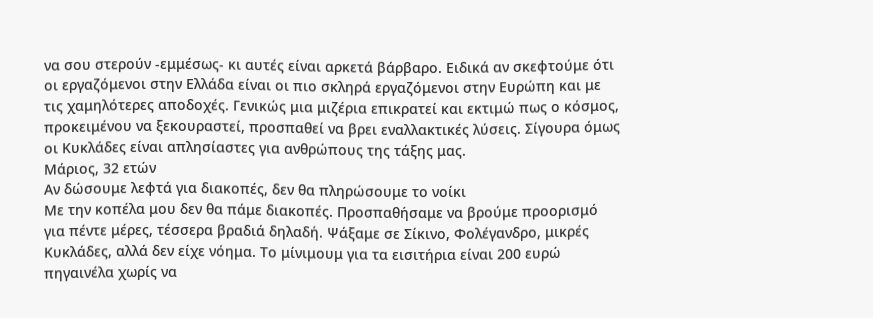να σου στερούν -εμμέσως- κι αυτές είναι αρκετά βάρβαρο. Ειδικά αν σκεφτούμε ότι οι εργαζόμενοι στην Ελλάδα είναι οι πιο σκληρά εργαζόμενοι στην Ευρώπη και με τις χαμηλότερες αποδοχές. Γενικώς μια μιζέρια επικρατεί και εκτιμώ πως ο κόσμος, προκειμένου να ξεκουραστεί, προσπαθεί να βρει εναλλακτικές λύσεις. Σίγουρα όμως οι Κυκλάδες είναι απλησίαστες για ανθρώπους της τάξης μας.
Μάριος, 32 ετών
Αν δώσουμε λεφτά για διακοπές, δεν θα πληρώσουμε το νοίκι
Με την κοπέλα μου δεν θα πάμε διακοπές. Προσπαθήσαμε να βρούμε προορισμό για πέντε μέρες, τέσσερα βραδιά δηλαδή. Ψάξαμε σε Σίκινο, Φολέγανδρο, μικρές Κυκλάδες, αλλά δεν είχε νόημα. Το μίνιμουμ για τα εισιτήρια είναι 200 ευρώ πηγαινέλα χωρίς να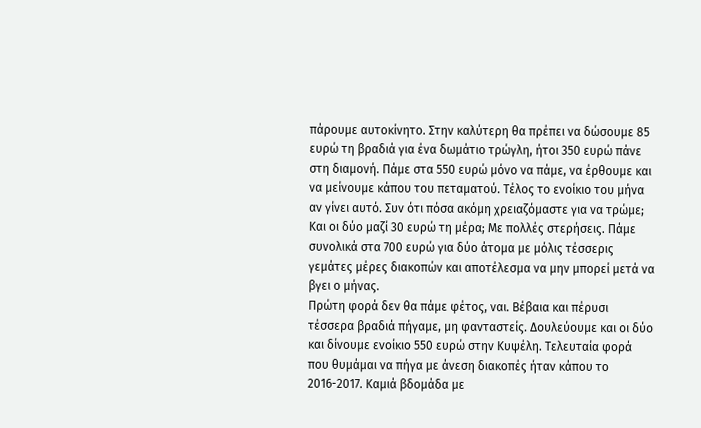πάρουμε αυτοκίνητο. Στην καλύτερη θα πρέπει να δώσουμε 85 ευρώ τη βραδιά για ένα δωμάτιο τρώγλη, ήτοι 350 ευρώ πάνε στη διαμονή. Πάμε στα 550 ευρώ μόνο να πάμε, να έρθουμε και να μείνουμε κάπου του πεταματού. Τέλος το ενοίκιο του μήνα αν γίνει αυτό. Συν ότι πόσα ακόμη χρειαζόμαστε για να τρώμε; Και οι δύο μαζί 30 ευρώ τη μέρα; Με πολλές στερήσεις. Πάμε συνολικά στα 700 ευρώ για δύο άτομα με μόλις τέσσερις γεμάτες μέρες διακοπών και αποτέλεσμα να μην μπορεί μετά να βγει ο μήνας.
Πρώτη φορά δεν θα πάμε φέτος, ναι. Βέβαια και πέρυσι τέσσερα βραδιά πήγαμε, μη φανταστείς. Δουλεύουμε και οι δύο και δίνουμε ενοίκιο 550 ευρώ στην Κυψέλη. Τελευταία φορά που θυμάμαι να πήγα με άνεση διακοπές ήταν κάπου το 2016-2017. Καμιά βδομάδα με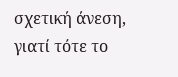σχετική άνεση, γιατί τότε το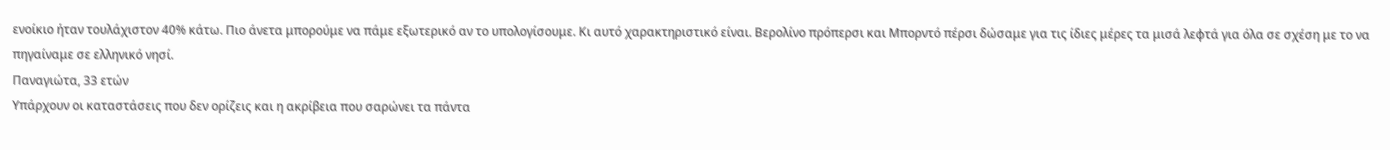ενοίκιο ήταν τουλάχιστον 40% κάτω. Πιο άνετα μπορούμε να πάμε εξωτερικό αν το υπολογίσουμε. Κι αυτό χαρακτηριστικό είναι. Βερολίνο πρόπερσι και Μπορντό πέρσι δώσαμε για τις ίδιες μέρες τα μισά λεφτά για όλα σε σχέση με το να πηγαίναμε σε ελληνικό νησί.
Παναγιώτα, 33 ετών
Υπάρχουν οι καταστάσεις που δεν ορίζεις και η ακρίβεια που σαρώνει τα πάντα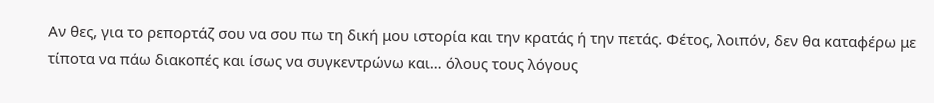Αν θες, για το ρεπορτάζ σου να σου πω τη δική μου ιστορία και την κρατάς ή την πετάς. Φέτος, λοιπόν, δεν θα καταφέρω με τίποτα να πάω διακοπές και ίσως να συγκεντρώνω και… όλους τους λόγους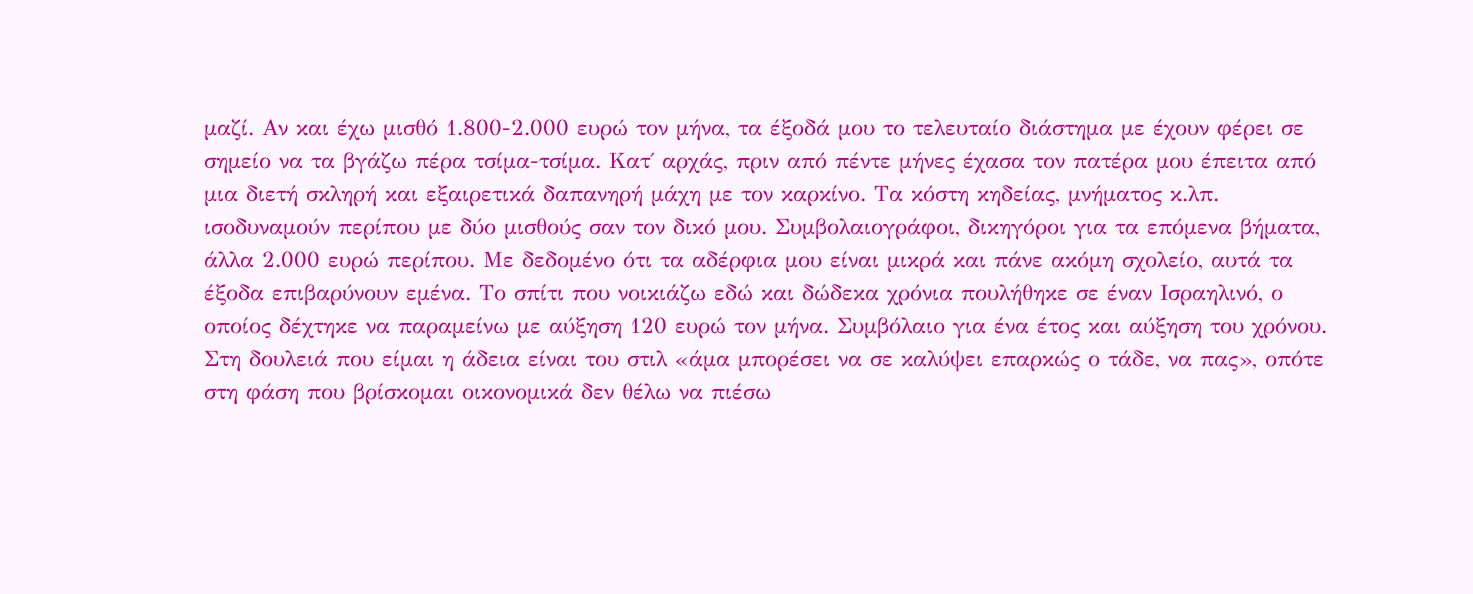μαζί. Αν και έχω μισθό 1.800-2.000 ευρώ τον μήνα, τα έξοδά μου το τελευταίο διάστημα με έχουν φέρει σε σημείο να τα βγάζω πέρα τσίμα-τσίμα. Κατ΄ αρχάς, πριν από πέντε μήνες έχασα τον πατέρα μου έπειτα από μια διετή σκληρή και εξαιρετικά δαπανηρή μάχη με τον καρκίνο. Τα κόστη κηδείας, μνήματος κ.λπ. ισοδυναμούν περίπου με δύο μισθούς σαν τον δικό μου. Συμβολαιογράφοι, δικηγόροι για τα επόμενα βήματα, άλλα 2.000 ευρώ περίπου. Με δεδομένο ότι τα αδέρφια μου είναι μικρά και πάνε ακόμη σχολείο, αυτά τα έξοδα επιβαρύνουν εμένα. Το σπίτι που νοικιάζω εδώ και δώδεκα χρόνια πουλήθηκε σε έναν Ισραηλινό, ο οποίος δέχτηκε να παραμείνω με αύξηση 120 ευρώ τον μήνα. Συμβόλαιο για ένα έτος και αύξηση του χρόνου. Στη δουλειά που είμαι η άδεια είναι του στιλ «άμα μπορέσει να σε καλύψει επαρκώς ο τάδε, να πας», οπότε στη φάση που βρίσκομαι οικονομικά δεν θέλω να πιέσω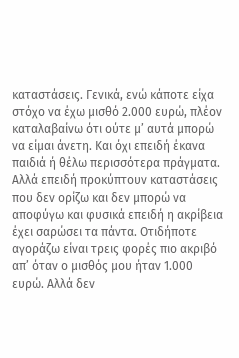καταστάσεις. Γενικά, ενώ κάποτε είχα στόχο να έχω μισθό 2.000 ευρώ, πλέον καταλαβαίνω ότι ούτε μ’ αυτά μπορώ να είμαι άνετη. Και όχι επειδή έκανα παιδιά ή θέλω περισσότερα πράγματα. Αλλά επειδή προκύπτουν καταστάσεις που δεν ορίζω και δεν μπορώ να αποφύγω και φυσικά επειδή η ακρίβεια έχει σαρώσει τα πάντα. Οτιδήποτε αγοράζω είναι τρεις φορές πιο ακριβό απ’ όταν ο μισθός μου ήταν 1.000 ευρώ. Αλλά δεν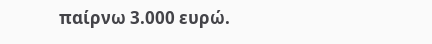παίρνω 3.000 ευρώ.